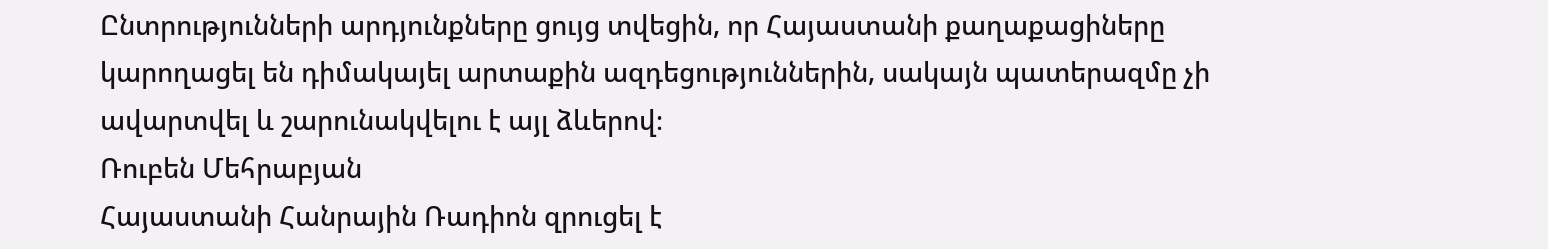Ընտրությունների արդյունքները ցույց տվեցին, որ Հայաստանի քաղաքացիները կարողացել են դիմակայել արտաքին ազդեցություններին, սակայն պատերազմը չի ավարտվել և շարունակվելու է այլ ձևերով։
Ռուբեն Մեհրաբյան
Հայաստանի Հանրային Ռադիոն զրուցել է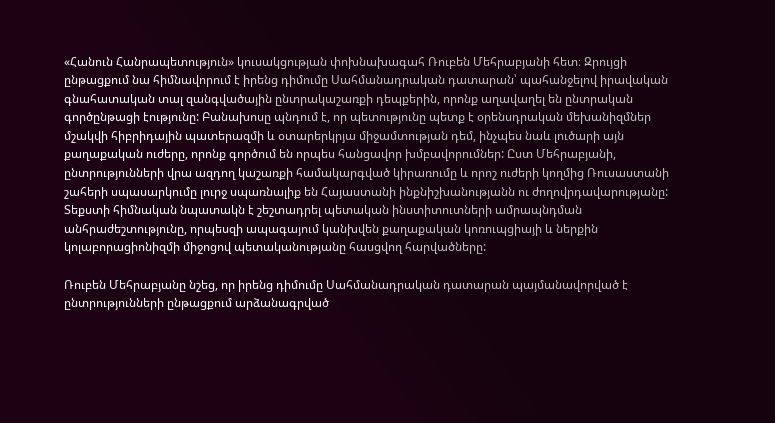«Հանուն Հանրապետություն» կուսակցության փոխնախագահ Ռուբեն Մեհրաբյանի հետ։ Զրույցի ընթացքում նա հիմնավորում է իրենց դիմումը Սահմանադրական դատարան՝ պահանջելով իրավական գնահատական տալ զանգվածային ընտրակաշառքի դեպքերին, որոնք աղավաղել են ընտրական գործընթացի էությունը: Բանախոսը պնդում է, որ պետությունը պետք է օրենսդրական մեխանիզմներ մշակվի հիբրիդային պատերազմի և օտարերկրյա միջամտության դեմ, ինչպես նաև լուծարի այն քաղաքական ուժերը, որոնք գործում են որպես հանցավոր խմբավորումներ: Ըստ Մեհրաբյանի, ընտրությունների վրա ազդող կաշառքի համակարգված կիրառումը և որոշ ուժերի կողմից Ռուսաստանի շահերի սպասարկումը լուրջ սպառնալիք են Հայաստանի ինքնիշխանությանն ու ժողովրդավարությանը: Տեքստի հիմնական նպատակն է շեշտադրել պետական ինստիտուտների ամրապնդման անհրաժեշտությունը, որպեսզի ապագայում կանխվեն քաղաքական կոռուպցիայի և ներքին կոլաբորացիոնիզմի միջոցով պետականությանը հասցվող հարվածները:

Ռուբեն Մեհրաբյանը նշեց, որ իրենց դիմումը Սահմանադրական դատարան պայմանավորված է ընտրությունների ընթացքում արձանագրված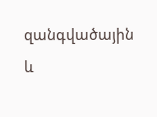զանգվածային և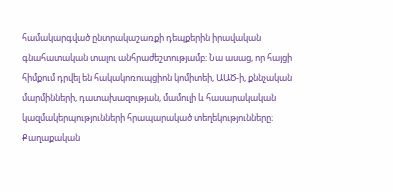համակարգված ընտրակաշառքի դեպքերին իրավական գնահատական տալու անհրաժեշտությամբ։ Նա ասաց, որ հայցի հիմքում դրվել են հակակոռուպցիոն կոմիտեի, ԱԱԾ‑ի, քննչական մարմինների, դատախազության, մամուլի և հասարակական կազմակերպությունների հրապարակած տեղեկությունները։ Քաղաքական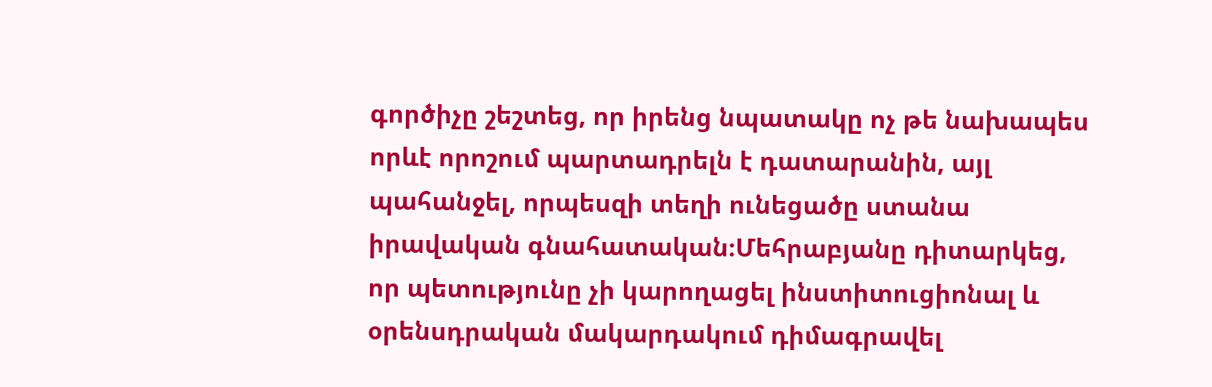գործիչը շեշտեց, որ իրենց նպատակը ոչ թե նախապես որևէ որոշում պարտադրելն է դատարանին, այլ պահանջել, որպեսզի տեղի ունեցածը ստանա իրավական գնահատական։Մեհրաբյանը դիտարկեց, որ պետությունը չի կարողացել ինստիտուցիոնալ և օրենսդրական մակարդակում դիմագրավել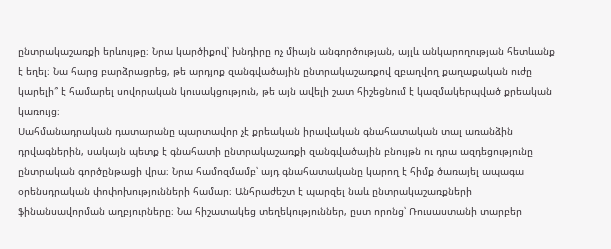ընտրակաշառքի երևույթը։ Նրա կարծիքով՝ խնդիրը ոչ միայն անգործության, այլև անկարողության հետևանք է եղել։ Նա հարց բարձրացրեց, թե արդյոք զանգվածային ընտրակաշառքով զբաղվող քաղաքական ուժը կարելի՞ է համարել սովորական կուսակցություն, թե այն ավելի շատ հիշեցնում է կազմակերպված քրեական կառույց։
Սահմանադրական դատարանը պարտավոր չէ քրեական իրավական գնահատական տալ առանձին դրվագներին, սակայն պետք է գնահատի ընտրակաշառքի զանգվածային բնույթն ու դրա ազդեցությունը ընտրական գործընթացի վրա։ Նրա համոզմամբ՝ այդ գնահատականը կարող է հիմք ծառայել ապագա օրենսդրական փոփոխությունների համար։ Անհրաժեշտ է պարզել նաև ընտրակաշառքների ֆինանսավորման աղբյուրները։ Նա հիշատակեց տեղեկություններ, ըստ որոնց՝ Ռուսաստանի տարբեր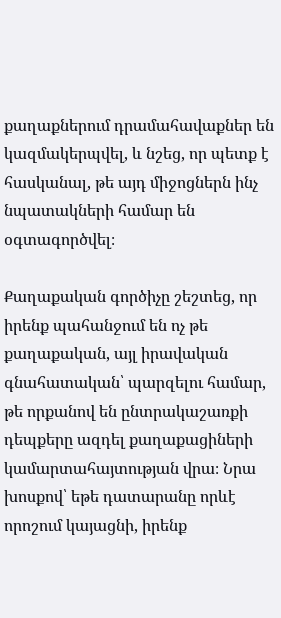քաղաքներում դրամահավաքներ են կազմակերպվել, և նշեց, որ պետք է հասկանալ, թե այդ միջոցներն ինչ նպատակների համար են օգտագործվել։

Քաղաքական գործիչը շեշտեց, որ իրենք պահանջում են ոչ թե քաղաքական, այլ իրավական գնահատական՝ պարզելու համար, թե որքանով են ընտրակաշառքի դեպքերը ազդել քաղաքացիների կամարտահայտության վրա։ Նրա խոսքով՝ եթե դատարանը որևէ որոշում կայացնի, իրենք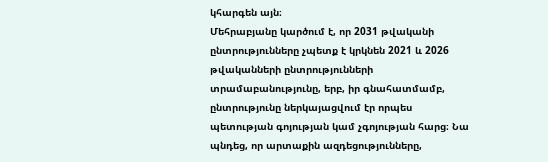կհարգեն այն։
Մեհրաբյանը կարծում է, որ 2031 թվականի ընտրությունները չպետք է կրկնեն 2021 և 2026 թվականների ընտրությունների տրամաբանությունը, երբ, իր գնահատմամբ, ընտրությունը ներկայացվում էր որպես պետության գոյության կամ չգոյության հարց։ Նա պնդեց, որ արտաքին ազդեցությունները,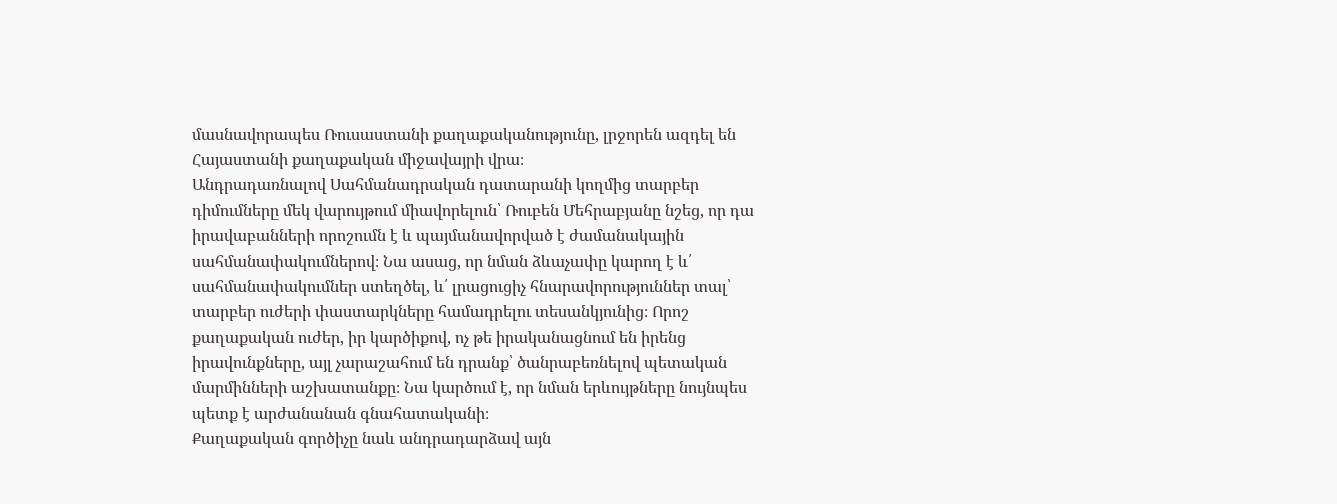մասնավորապես Ռուսաստանի քաղաքականությունը, լրջորեն ազդել են Հայաստանի քաղաքական միջավայրի վրա։
Անդրադառնալով Սահմանադրական դատարանի կողմից տարբեր դիմումները մեկ վարույթում միավորելուն՝ Ռուբեն Մեհրաբյանը նշեց, որ դա իրավաբանների որոշումն է և պայմանավորված է ժամանակային սահմանափակումներով։ Նա ասաց, որ նման ձևաչափը կարող է և՛ սահմանափակումներ ստեղծել, և՛ լրացուցիչ հնարավորություններ տալ՝ տարբեր ուժերի փաստարկները համադրելու տեսանկյունից։ Որոշ քաղաքական ուժեր, իր կարծիքով, ոչ թե իրականացնում են իրենց իրավունքները, այլ չարաշահում են դրանք՝ ծանրաբեռնելով պետական մարմինների աշխատանքը։ Նա կարծում է, որ նման երևույթները նույնպես պետք է արժանանան գնահատականի։
Քաղաքական գործիչը նաև անդրադարձավ այն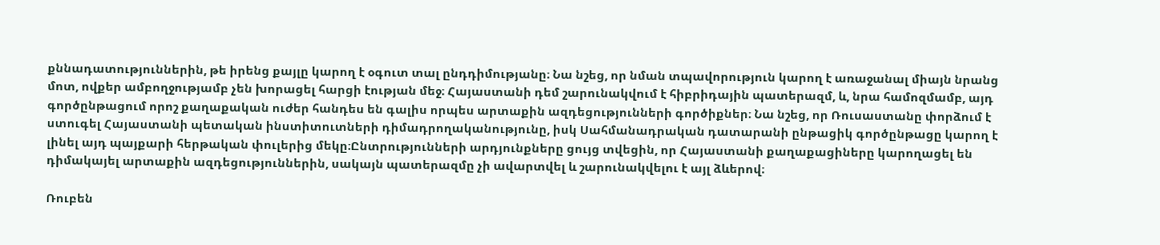քննադատություններին, թե իրենց քայլը կարող է օգուտ տալ ընդդիմությանը։ Նա նշեց, որ նման տպավորություն կարող է առաջանալ միայն նրանց մոտ, ովքեր ամբողջությամբ չեն խորացել հարցի էության մեջ։ Հայաստանի դեմ շարունակվում է հիբրիդային պատերազմ, և, նրա համոզմամբ, այդ գործընթացում որոշ քաղաքական ուժեր հանդես են գալիս որպես արտաքին ազդեցությունների գործիքներ։ Նա նշեց, որ Ռուսաստանը փորձում է ստուգել Հայաստանի պետական ինստիտուտների դիմադրողականությունը, իսկ Սահմանադրական դատարանի ընթացիկ գործընթացը կարող է լինել այդ պայքարի հերթական փուլերից մեկը։Ընտրությունների արդյունքները ցույց տվեցին, որ Հայաստանի քաղաքացիները կարողացել են դիմակայել արտաքին ազդեցություններին, սակայն պատերազմը չի ավարտվել և շարունակվելու է այլ ձևերով։

Ռուբեն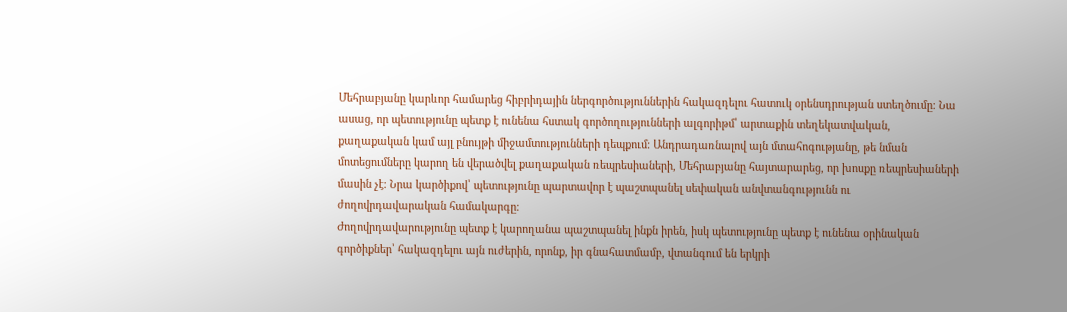Մեհրաբյանը կարևոր համարեց հիբրիդային ներգործություններին հակազդելու հատուկ օրենսդրության ստեղծումը։ Նա ասաց, որ պետությունը պետք է ունենա հստակ գործողությունների ալգորիթմ՝ արտաքին տեղեկատվական, քաղաքական կամ այլ բնույթի միջամտությունների դեպքում։ Անդրադառնալով այն մտահոգությանը, թե նման մոտեցումները կարող են վերածվել քաղաքական ռեպրեսիաների, Մեհրաբյանը հայտարարեց, որ խոսքը ռեպրեսիաների մասին չէ։ Նրա կարծիքով՝ պետությունը պարտավոր է պաշտպանել սեփական անվտանգությունն ու ժողովրդավարական համակարգը։
Ժողովրդավարությունը պետք է կարողանա պաշտպանել ինքն իրեն, իսկ պետությունը պետք է ունենա օրինական գործիքներ՝ հակազդելու այն ուժերին, որոնք, իր գնահատմամբ, վտանգում են երկրի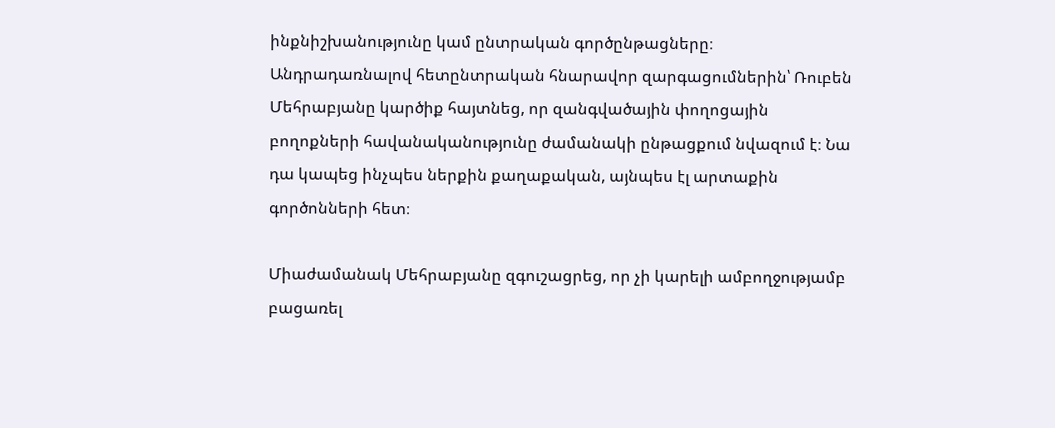ինքնիշխանությունը կամ ընտրական գործընթացները։
Անդրադառնալով հետընտրական հնարավոր զարգացումներին՝ Ռուբեն Մեհրաբյանը կարծիք հայտնեց, որ զանգվածային փողոցային բողոքների հավանականությունը ժամանակի ընթացքում նվազում է։ Նա դա կապեց ինչպես ներքին քաղաքական, այնպես էլ արտաքին գործոնների հետ։

Միաժամանակ Մեհրաբյանը զգուշացրեց, որ չի կարելի ամբողջությամբ բացառել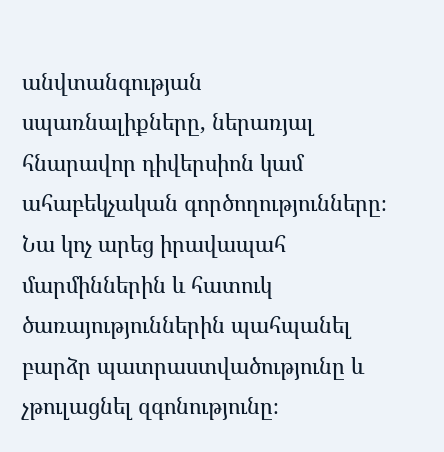անվտանգության սպառնալիքները, ներառյալ հնարավոր դիվերսիոն կամ ահաբեկչական գործողությունները։ Նա կոչ արեց իրավապահ մարմիններին և հատուկ ծառայություններին պահպանել բարձր պատրաստվածությունը և չթուլացնել զգոնությունը։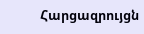Հարցազրույցն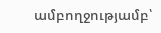ամբողջությամբ՝